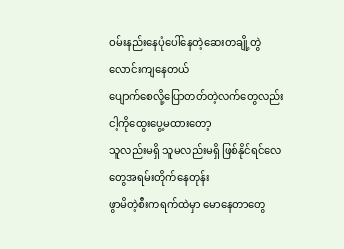ဝမ်းနည်းနေပုံပေါ်နေတဲ့ဆေးတချို့တွဲလောင်းကျနေတယ်
ပျောက်စေလို့ပြောတတ်တဲ့လက်တွေလည်းငါ့ကိုထွေးပွေ့မထားတော့
သူလည်းမရှိ သူမလည်းမရှိ ဖြစ်နိုင်ရင်လေတွေအရမ်းတိုက်နေတုန်း
ဖွာမိတဲ့စီးကရက်ထဲမှာ မောနေတာတွေ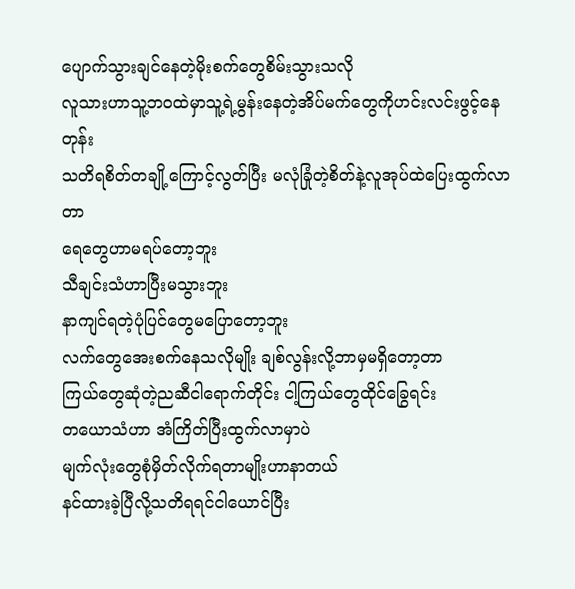ပျောက်သွားချင်နေတဲ့မိုးစက်တွေစိမ်းသွားသလို
လူသားဟာသူ့ဘဝထဲမှာသူ့ရဲ့မွန်းနေတဲ့အိပ်မက်တွေကိုဟင်းလင်းဖွင့်နေတုန်း
သတိရစိတ်တချို့ကြောင့်လွတ်ပြီး မလုံခြုံတဲ့စိတ်နဲ့လူအုပ်ထဲပြေးထွက်လာတာ
ရေတွေဟာမရပ်တော့ဘူး
သီချင်းသံဟာပြီးမသွားဘူး
နာကျင်ရတဲ့ပုံပြင်တွေမပြောတော့ဘူး
လက်တွေအေးစက်နေသလိုမျိုး ချစ်လွန်းလို့ဘာမှမရှိတော့တာ
ကြယ်တွေဆုံတဲ့ညဆီငါရောက်တိုင်း ငါ့ကြယ်တွေထိုင်ခြွေရင်း
တယောသံဟာ အံကြိတ်ပြီးထွက်လာမှာပဲ
မျက်လုံးတွေစုံမှိတ်လိုက်ရတာမျိုးဟာနာတယ်
နင်ထားခဲ့ပြီလို့သတိရရင်ငါယောင်ပြီး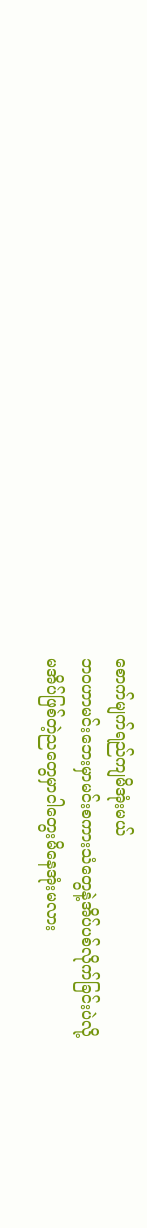စောက်မျက်ရည်ကျမိအုံးမယ်
ဘဝဟာမင်းဘေးမှာမင်းစကားသံတွေနဲ့အိပ်ပစ်လိုက်ခြင်းပဲလို့
မအိပ်ဖြစ်တဲ့ညတွေမှာငါတွေးမိနေအုံးမလား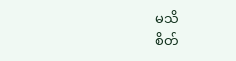မသိ
စိတ်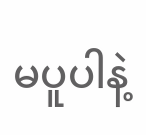မပူပါနဲ့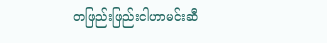တဖြည်းဖြည်းငါဟာမင်းဆီ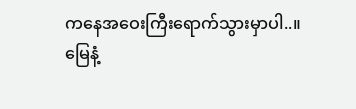ကနေအဝေးကြီးရောက်သွားမှာပါ..။
မြေနံ့